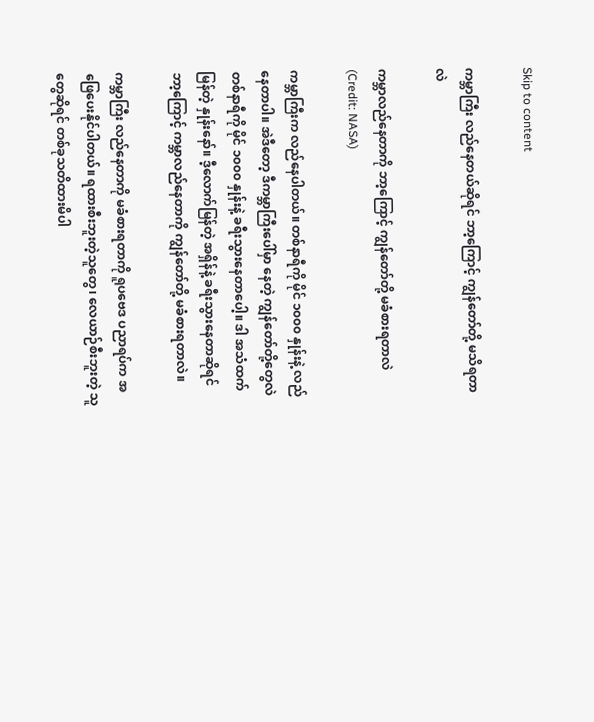Skip to content

ကမ္ဘာကြီး လည်နေတယ်ဆိုရင် ဘာ့ကြောင့် ကျွန်တော်တို့ မသိရတာလဲ

ကမ္ဘာလည်နေတာကို ဘာ့ကြောင့် ကျွန်တော်တို့ မခံစားရတာလဲ (Credit: NASA)

ကမ္ဘာကြီးက လည်နေပါတယ်။ တစ်နာရီကို မိုင် ၁၀၀၀ နှုန်းနဲ့ လည်နေတာပါ။ အဲဒီတော့ ဒီကမ္ဘာကြီးပေါ်မှာ နေတဲ့ ကျွန်တော်တို့တွေလဲ တစ်နာရီကို မိုင် ၁၀၀၀ နှုန်းနဲ့ ခရီးသွားနေတာပေါ့။ ဒါ အသံထက် မြန်တဲ့ နှုန်းနော်။ ဒီ့လောက်မြန်တဲ့ အရှိန်နဲ့ ခရီးသွားနေတာဆိုရင် ဘာ့ကြောင့် ကမ္ဘာလည်နေတာကို ကျွန်တော်တို့ မခံစားရတာလဲ။

ကမ္ဘာကြီး လည်နေတာကို မခံစားရတာကို ရူပဗေဒ ပညာရပ်က အဖြေပေးနိုင်ပါတယ်။ ရထားစီးဘူးတဲ့သူတွေ၊ လေယာဉ်စီးဘူးတဲ့ သူတွေဆိုရင် တစ်ခုသတိထားမိပါ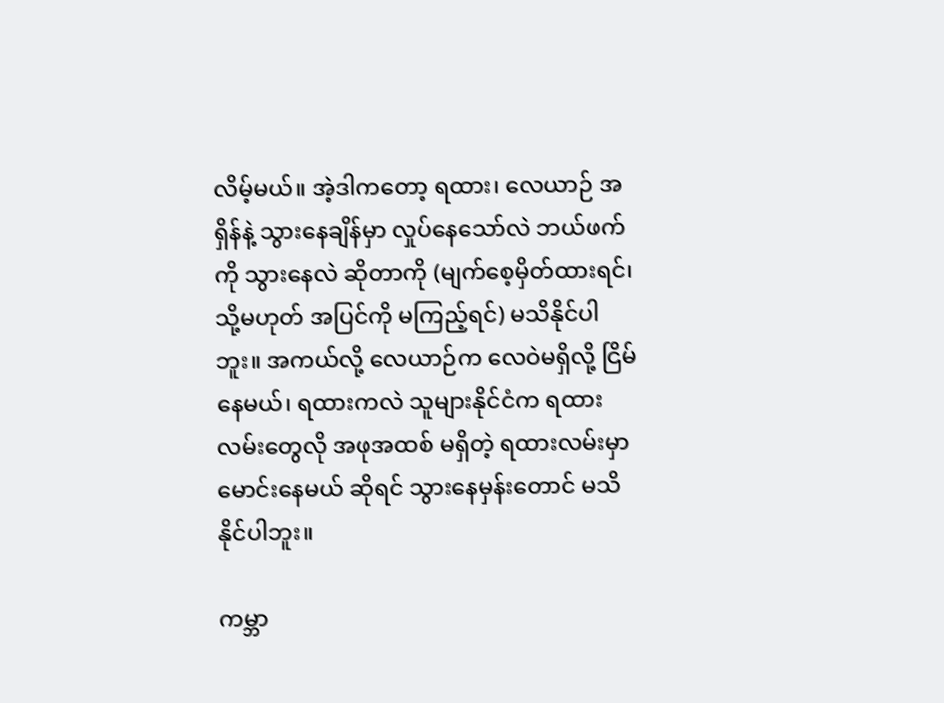လိမ့်မယ်။ အဲ့ဒါကတော့ ရထား၊ လေယာဉ် အရှိန်နဲ့ သွားနေချိန်မှာ လှုပ်နေသော်လဲ ဘယ်ဖက်ကို သွားနေလဲ ဆိုတာကို (မျက်စေ့မှိတ်ထားရင်၊ သို့မဟုတ် အပြင်ကို မကြည့်ရင်) မသိနိုင်ပါဘူး။ အကယ်လို့ လေယာဉ်က လေဝဲမရှိလို့ ငြိမ်နေမယ်၊ ရထားကလဲ သူများနိုင်ငံက ရထားလမ်းတွေလို အဖုအထစ် မရှိတဲ့ ရထားလမ်းမှာ မောင်းနေမယ် ဆိုရင် သွားနေမှန်းတောင် မသိနိုင်ပါဘူး။

ကမ္ဘာ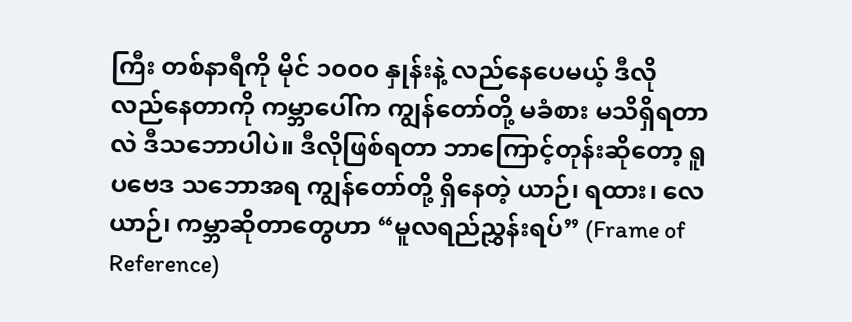ကြီး တစ်နာရီကို မိုင် ၁၀၀၀ နှုန်းနဲ့ လည်နေပေမယ့် ဒီလိုလည်နေတာကို ကမ္ဘာပေါ်က ကျွန်တော်တို့ မခံစား မသိရှိရတာလဲ ဒီသဘောပါပဲ။ ဒီလိုဖြစ်ရတာ ဘာကြောင့်တုန်းဆိုတော့ ရူပဗေဒ သဘောအရ ကျွန်တော်တို့ ရှိနေတဲ့ ယာဉ်၊ ရထား၊ လေယာဉ်၊ ကမ္ဘာဆိုတာတွေဟာ “မူလရည်ညွှန်းရပ်” (Frame of Reference)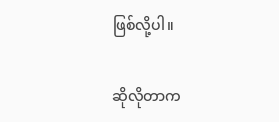ဖြစ်လို့ပါ။

ဆိုလိုတာက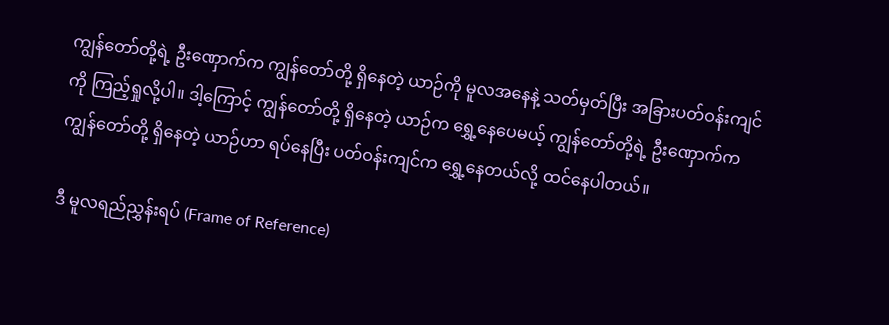ကျွန်တော်တို့ရဲ့ ဦးဏှောက်က ကျွန်တော်တို့ ရှိနေတဲ့ ယာဉ်ကို မူလအနေနဲ့ သတ်မှတ်ပြီး အခြားပတ်ဝန်းကျင်ကို ကြည့်ရှုလို့ပါ။ ဒါ့ကြောင့် ကျွန်တော်တို့ ရှိနေတဲ့ ယာဉ်က ရွှေ့နေပေမယ့် ကျွန်တော်တို့ရဲ့ ဦးဏှောက်က ကျွန်တော်တို့ ရှိနေတဲ့ ယာဉ်ဟာ ရပ်နေပြီး ပတ်ဝန်းကျင်က ရွှေ့နေတယ်လို့ ထင်နေပါတယ်။

ဒီ မူလရည်ညွှန်းရပ် (Frame of Reference)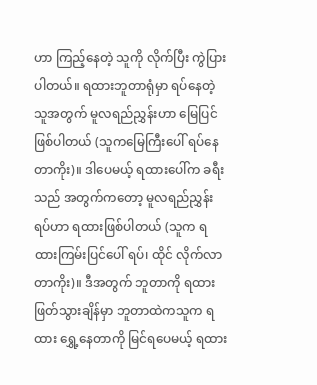ဟာ ကြည့်နေတဲ့ သူကို လိုက်ပြီး ကွဲပြားပါတယ်။ ရထားဘူတာရုံမှာ ရပ်နေတဲ့ သူအတွက် မူလရည်ညွှန်းဟာ မြေပြင်ဖြစ်ပါတယ် (သူကမြေကြီးပေါ် ရပ်နေတာကိုး)။ ဒါပေမယ့် ရထားပေါ်က ခရီးသည် အတွက်ကတော့ မူလရည်ညွှန်းရပ်ဟာ ရထားဖြစ်ပါတယ် (သူက ရထားကြမ်းပြင်ပေါ် ရပ်၊ ထိုင် လိုက်လာတာကိုး)။ ဒီအတွက် ဘူတာကို ရထား ဖြတ်သွားချိန်မှာ ဘူတာထဲကသူက ရထား ရွှေ့နေတာကို မြင်ရပေမယ့် ရထား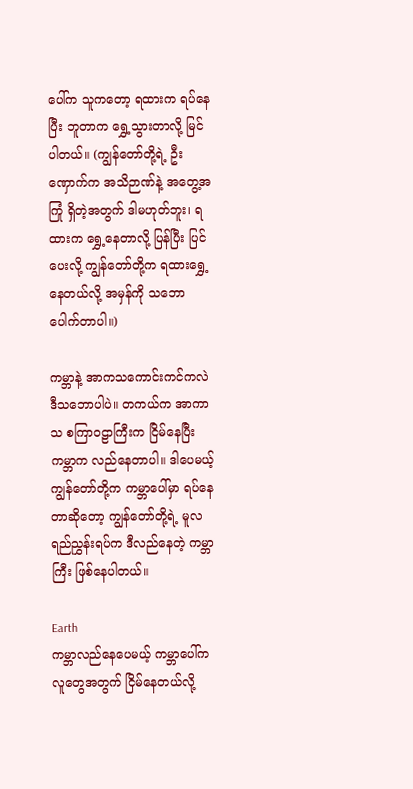ပေါ်က သူကတော့ ရထားက ရပ်နေပြီး ဘူတာက ရွှေ့သွားတာလို့ မြင်ပါတယ်။ (ကျွန်တော်တို့ရဲ့ ဦးဏှောက်က အသိဉာဏ်နဲ့ အတွေ့အကြုံ ရှိတဲ့အတွက် ဒါမဟုတ်ဘူး၊ ရထားက ရွှေ့နေတာလို့ ပြန်ပြီး ပြင်ပေးလို့ ကျွန်တော်တို့က ရထားရွှေ့နေတယ်လို့ အမှန်ကို သဘောပေါက်တာပါ။)

ကမ္ဘာနဲ့ အာကသကောင်းကင်ကလဲ ဒီသဘောပါပဲ။ တကယ်က အာကာသ စကြာဝဠာကြီးက ငြိမ်နေပြီး ကမ္ဘာက လည်နေတာပါ။ ဒါပေမယ့် ကျွန်တော်တို့က ကမ္ဘာပေါ်မှာ ရပ်နေတာဆိုတော့ ကျွန်တော်တို့ရဲ့ မူလရည်ညွှန်းရပ်က ဒီလည်နေတဲ့ ကမ္ဘာကြီး ဖြစ်နေပါတယ်။

Earth
ကမ္ဘာလည်နေပေမယ့် ကမ္ဘာပေါ်က လူတွေအတွက် ငြိမ်နေတယ်လို့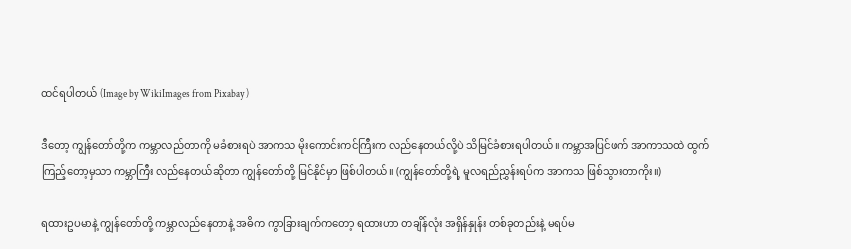ထင်ရပါတယ် (Image by WikiImages from Pixabay )

ဒီတော့ ကျွန်တော်တို့က ကမ္ဘာလည်တာကို မခံစားရပဲ အာကသ မိုးကောင်းကင်ကြီးက လည်နေတယ်လို့ပဲ သိမြင်ခံစားရပါတယ်။ ကမ္ဘာအပြင်ဖက် အာကာသထဲ ထွက်ကြည့်တော့မှသာ ကမ္ဘာကြီး လည်နေတယ်ဆိုတာ ကျွန်တော်တို့ မြင်နိုင်မှာ ဖြစ်ပါတယ်။ (ကျွန်တော်တို့ရဲ့ မူလရည်ညွှန်းရပ်က အာကသ ဖြစ်သွားတာကိုး။)

ရထားဥပမာနဲ့ ကျွန်တော်တို့ ကမ္ဘာလည်နေတာနဲ့ အဓိက ကွာခြားချက်ကတော့ ရထားဟာ တချိန်လုံး အရှိန်နှုန်း တစ်ခုတည်းနဲ့ မရပ်မ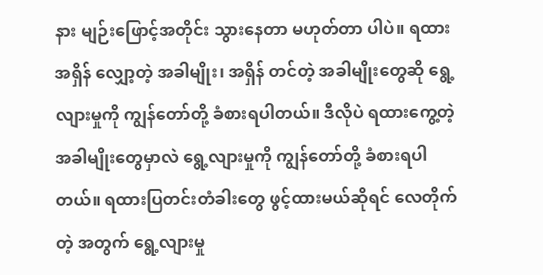နား မျဉ်းဖြောင့်အတိုင်း သွားနေတာ မဟုတ်တာ ပါပဲ။ ရထား အရှိန် လျှော့တဲ့ အခါမျိုး၊ အရှိန် တင်တဲ့ အခါမျိုးတွေဆို ရွေ့လျားမှုကို ကျွန်တော်တို့ ခံစားရပါတယ်။ ဒီလိုပဲ ရထားကွေ့တဲ့ အခါမျိုးတွေမှာလဲ ရွေ့လျားမှုကို ကျွန်တော်တို့ ခံစားရပါတယ်။ ရထားပြတင်းတံခါးတွေ ဖွင့်ထားမယ်ဆိုရင် လေတိုက်တဲ့ အတွက် ရွေ့လျားမှု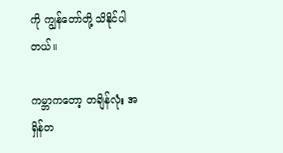ကို ကျွန်တော်တို့ သိနိုင်ပါတယ်။

ကမ္ဘာကတော့ တချိန်လုံး အရှိန်တ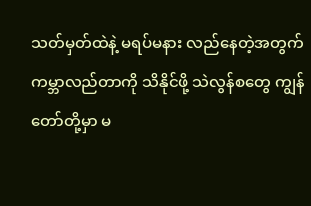သတ်မှတ်ထဲနဲ့ မရပ်မနား လည်နေတဲ့အတွက် ကမ္ဘာလည်တာကို သိနိုင်ဖို့ သဲလွန်စတွေ ကျွန်တော်တို့မှာ မ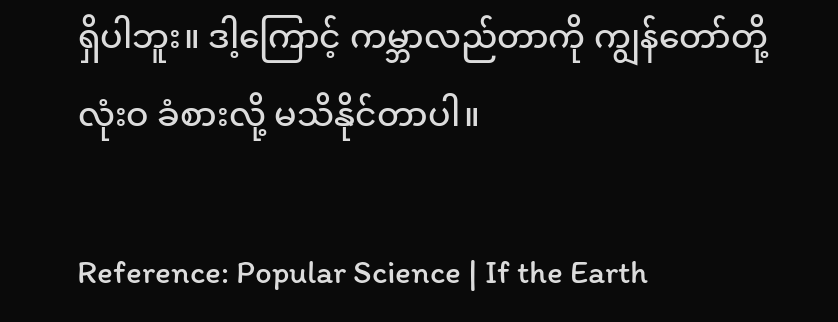ရှိပါဘူး။ ဒါ့ကြောင့် ကမ္ဘာလည်တာကို ကျွန်တော်တို့ လုံးဝ ခံစားလို့ မသိနိုင်တာပါ။

Reference: Popular Science | If the Earth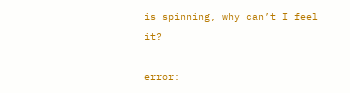is spinning, why can’t I feel it?

error: